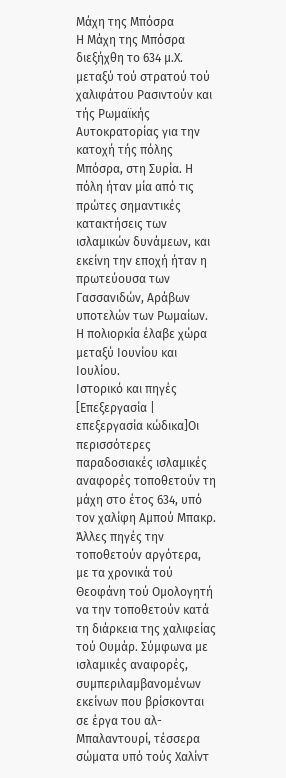Μάχη της Μπόσρα
Η Μάχη της Μπόσρα διεξήχθη το 634 μ.Χ. μεταξύ τού στρατού τού χαλιφάτου Ρασιντούν και τής Ρωμαϊκής Αυτοκρατορίας για την κατοχή τής πόλης Μπόσρα, στη Συρία. Η πόλη ήταν μία από τις πρώτες σημαντικές κατακτήσεις των ισλαμικών δυνάμεων, και εκείνη την εποχή ήταν η πρωτεύουσα των Γασσανιδών, Αράβων υποτελών των Ρωμαίων. Η πολιορκία έλαβε χώρα μεταξύ Ιουνίου και Ιουλίου.
Ιστορικό και πηγές
[Επεξεργασία | επεξεργασία κώδικα]Οι περισσότερες παραδοσιακές ισλαμικές αναφορές τοποθετούν τη μάχη στο έτος 634, υπό τον χαλίφη Αμπού Μπακρ. Άλλες πηγές την τοποθετούν αργότερα, με τα χρονικά τού Θεοφάνη τού Ομολογητή να την τοποθετούν κατά τη διάρκεια της χαλιφείας τού Ουμάρ. Σύμφωνα με ισλαμικές αναφορές, συμπεριλαμβανομένων εκείνων που βρίσκονται σε έργα του αλ-Μπαλαντουρί, τέσσερα σώματα υπό τούς Χαλίντ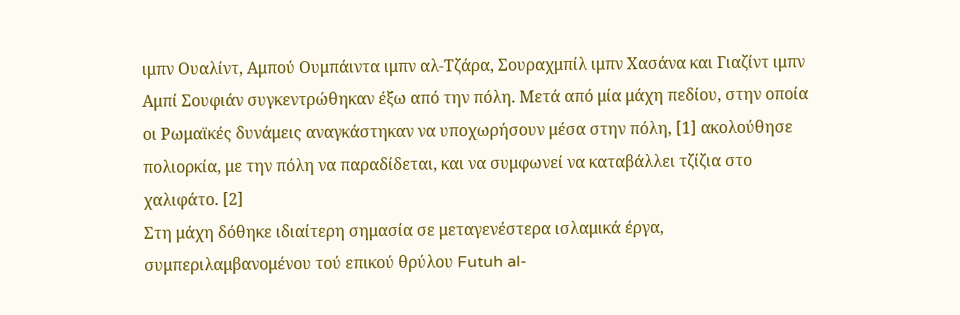ιμπν Ουαλίντ, Αμπού Ουμπάιντα ιμπν αλ-Τζάρα, Σουραχμπίλ ιμπν Χασάνα και Γιαζίντ ιμπν Αμπί Σουφιάν συγκεντρώθηκαν έξω από την πόλη. Μετά από μία μάχη πεδίου, στην οποία οι Ρωμαϊκές δυνάμεις αναγκάστηκαν να υποχωρήσουν μέσα στην πόλη, [1] ακολούθησε πολιορκία, με την πόλη να παραδίδεται, και να συμφωνεί να καταβάλλει τζίζια στο χαλιφάτο. [2]
Στη μάχη δόθηκε ιδιαίτερη σημασία σε μεταγενέστερα ισλαμικά έργα, συμπεριλαμβανομένου τού επικού θρύλου Futuh al-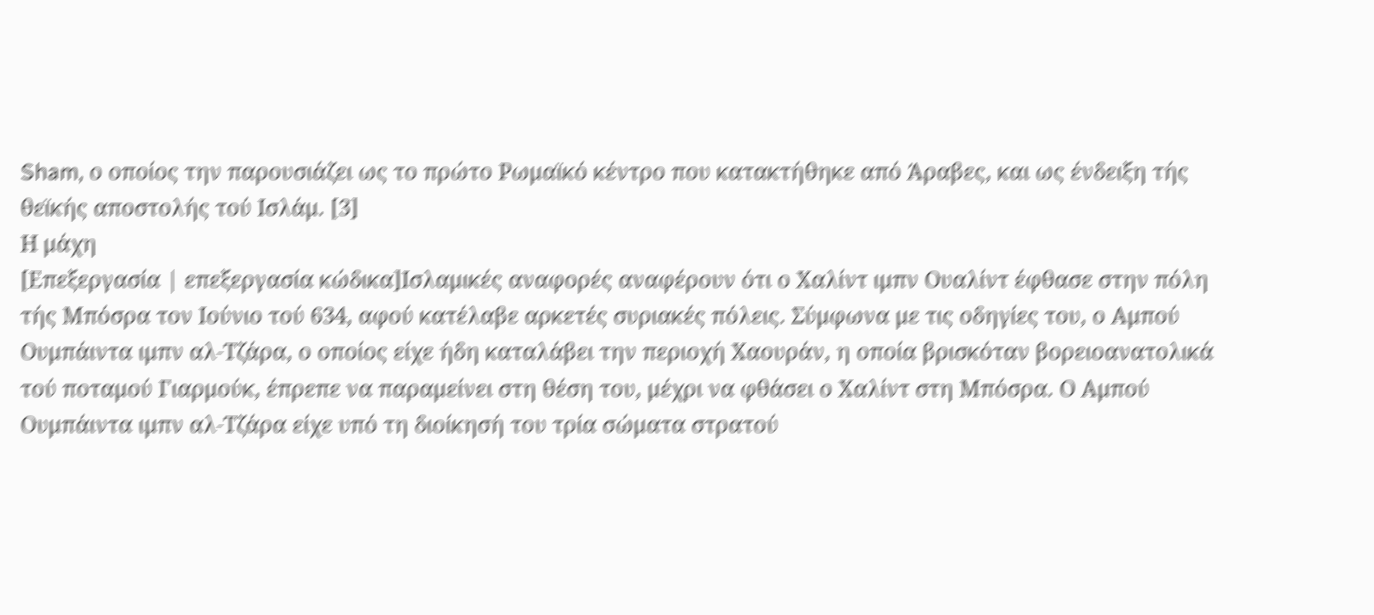Sham, ο οποίος την παρουσιάζει ως το πρώτο Ρωμαϊκό κέντρο που κατακτήθηκε από Άραβες, και ως ένδειξη τής θεϊκής αποστολής τού Ισλάμ. [3]
Η μάχη
[Επεξεργασία | επεξεργασία κώδικα]Ισλαμικές αναφορές αναφέρουν ότι ο Χαλίντ ιμπν Ουαλίντ έφθασε στην πόλη τής Μπόσρα τον Ιούνιο τού 634, αφού κατέλαβε αρκετές συριακές πόλεις. Σύμφωνα με τις οδηγίες του, ο Αμπού Ουμπάιντα ιμπν αλ-Τζάρα, ο οποίος είχε ήδη καταλάβει την περιοχή Χαουράν, η οποία βρισκόταν βορειοανατολικά τού ποταμού Γιαρμούκ, έπρεπε να παραμείνει στη θέση του, μέχρι να φθάσει ο Χαλίντ στη Μπόσρα. Ο Αμπού Ουμπάιντα ιμπν αλ-Τζάρα είχε υπό τη διοίκησή του τρία σώματα στρατού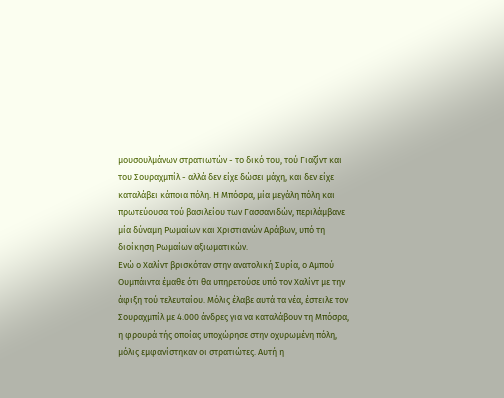μουσουλμάνων στρατιωτών - το δικό του, τού Γιαζίντ και του Σουραχμπίλ - αλλά δεν είχε δώσει μάχη, και δεν είχε καταλάβει κάποια πόλη. Η Μπόσρα, μία μεγάλη πόλη και πρωτεύουσα τού βασιλείου των Γασσανιδών, περιλάμβανε μία δύναμη Ρωμαίων και Χριστιανών Αράβων, υπό τη διοίκηση Ρωμαίων αξιωματικών.
Ενώ ο Χαλίντ βρισκόταν στην ανατολική Συρία, ο Αμπού Ουμπάιντα έμαθε ότι θα υπηρετούσε υπό τον Χαλίντ με την άφιξη τού τελευταίου. Μόλις έλαβε αυτά τα νέα, έστειλε τον Σουραχμπίλ με 4.000 άνδρες για να καταλάβουν τη Μπόσρα, η φρουρά τής οποίας υποχώρησε στην οχυρωμένη πόλη, μόλις εμφανίστηκαν οι στρατιώτες. Αυτή η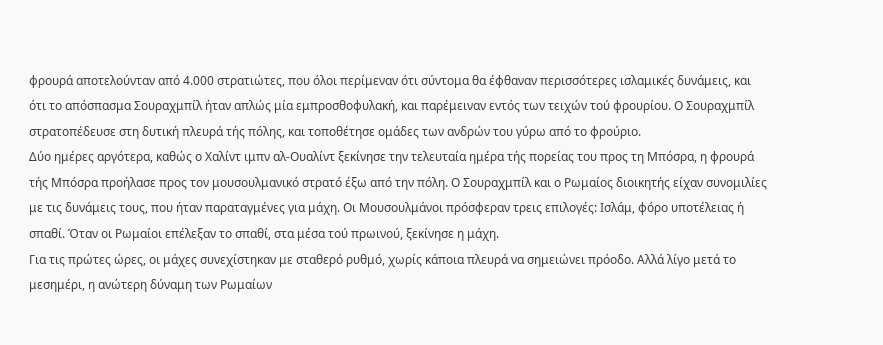φρουρά αποτελούνταν από 4.000 στρατιώτες, που όλοι περίμεναν ότι σύντομα θα έφθαναν περισσότερες ισλαμικές δυνάμεις, και ότι το απόσπασμα Σουραχμπίλ ήταν απλώς μία εμπροσθοφυλακή, και παρέμειναν εντός των τειχών τού φρουρίου. Ο Σουραχμπίλ στρατοπέδευσε στη δυτική πλευρά τής πόλης, και τοποθέτησε ομάδες των ανδρών του γύρω από το φρούριο.
Δύο ημέρες αργότερα, καθώς ο Χαλίντ ιμπν αλ-Ουαλίντ ξεκίνησε την τελευταία ημέρα τής πορείας του προς τη Μπόσρα, η φρουρά τής Μπόσρα προήλασε προς τον μουσουλμανικό στρατό έξω από την πόλη. Ο Σουραχμπίλ και ο Ρωμαίος διοικητής είχαν συνομιλίες με τις δυνάμεις τους, που ήταν παραταγμένες για μάχη. Οι Μουσουλμάνοι πρόσφεραν τρεις επιλογές: Ισλάμ, φόρο υποτέλειας ή σπαθί. Όταν οι Ρωμαίοι επέλεξαν το σπαθί, στα μέσα τού πρωινού, ξεκίνησε η μάχη.
Για τις πρώτες ώρες, οι μάχες συνεχίστηκαν με σταθερό ρυθμό, χωρίς κάποια πλευρά να σημειώνει πρόοδο. Αλλά λίγο μετά το μεσημέρι, η ανώτερη δύναμη των Ρωμαίων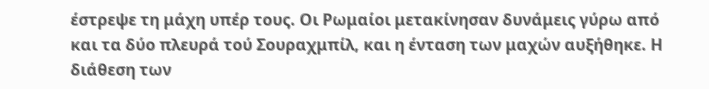έστρεψε τη μάχη υπέρ τους. Οι Ρωμαίοι μετακίνησαν δυνάμεις γύρω από και τα δύο πλευρά τού Σουραχμπίλ, και η ένταση των μαχών αυξήθηκε. Η διάθεση των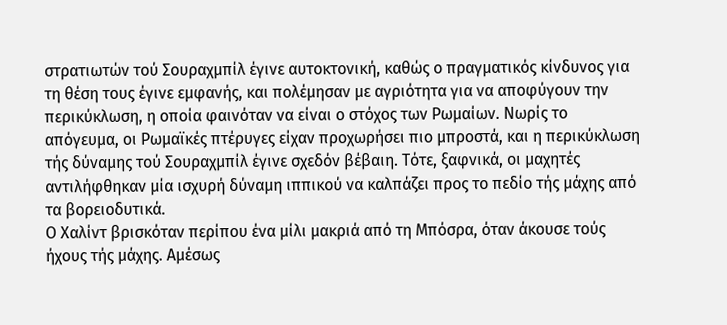στρατιωτών τού Σουραχμπίλ έγινε αυτοκτονική, καθώς ο πραγματικός κίνδυνος για τη θέση τους έγινε εμφανής, και πολέμησαν με αγριότητα για να αποφύγουν την περικύκλωση, η οποία φαινόταν να είναι ο στόχος των Ρωμαίων. Νωρίς το απόγευμα, οι Ρωμαϊκές πτέρυγες είχαν προχωρήσει πιο μπροστά, και η περικύκλωση τής δύναμης τού Σουραχμπίλ έγινε σχεδόν βέβαιη. Τότε, ξαφνικά, οι μαχητές αντιλήφθηκαν μία ισχυρή δύναμη ιππικού να καλπάζει προς το πεδίο τής μάχης από τα βορειοδυτικά.
Ο Χαλίντ βρισκόταν περίπου ένα μίλι μακριά από τη Μπόσρα, όταν άκουσε τούς ήχους τής μάχης. Αμέσως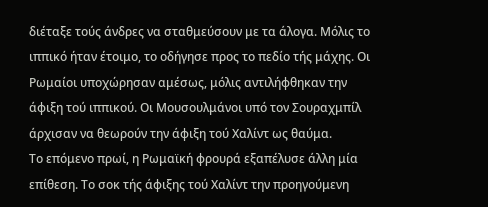διέταξε τούς άνδρες να σταθμεύσουν με τα άλογα. Μόλις το ιππικό ήταν έτοιμο, το οδήγησε προς το πεδίο τής μάχης. Οι Ρωμαίοι υποχώρησαν αμέσως, μόλις αντιλήφθηκαν την άφιξη τού ιππικού. Οι Μουσουλμάνοι υπό τον Σουραχμπίλ άρχισαν να θεωρούν την άφιξη τού Χαλίντ ως θαύμα.
Το επόμενο πρωί, η Ρωμαϊκή φρουρά εξαπέλυσε άλλη μία επίθεση. Το σοκ τής άφιξης τού Χαλίντ την προηγούμενη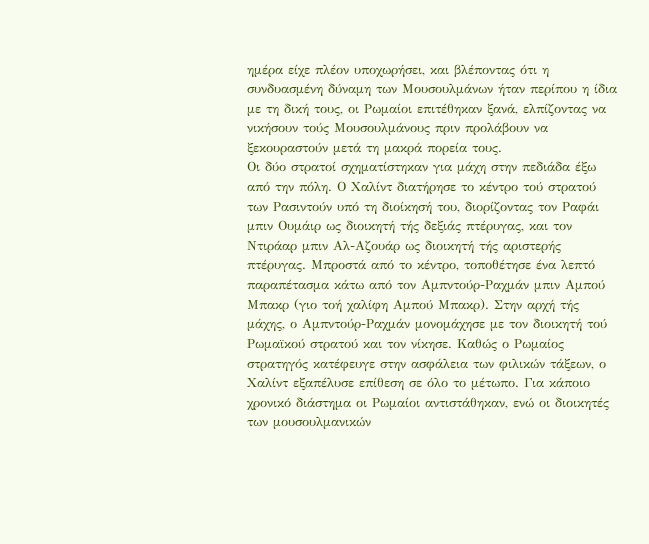ημέρα είχε πλέον υποχωρήσει, και βλέποντας ότι η συνδυασμένη δύναμη των Μουσουλμάνων ήταν περίπου η ίδια με τη δική τους, οι Ρωμαίοι επιτέθηκαν ξανά, ελπίζοντας να νικήσουν τούς Μουσουλμάνους πριν προλάβουν να ξεκουραστούν μετά τη μακρά πορεία τους.
Οι δύο στρατοί σχηματίστηκαν για μάχη στην πεδιάδα έξω από την πόλη. Ο Χαλίντ διατήρησε το κέντρο τού στρατού των Ρασιντούν υπό τη διοίκησή του, διορίζοντας τον Ραφάι μπιν Ουμάιρ ως διοικητή τής δεξιάς πτέρυγας, και τον Ντιράαρ μπιν Αλ-Αζουάρ ως διοικητή τής αριστερής πτέρυγας. Μπροστά από το κέντρο, τοποθέτησε ένα λεπτό παραπέτασμα κάτω από τον Αμπντούρ-Ραχμάν μπιν Αμπού Μπακρ (γιο τοή χαλίφη Αμπού Μπακρ). Στην αρχή τής μάχης, ο Αμπντούρ-Ραχμάν μονομάχησε με τον διοικητή τού Ρωμαϊκού στρατού και τον νίκησε. Καθώς ο Ρωμαίος στρατηγός κατέφευγε στην ασφάλεια των φιλικών τάξεων, ο Χαλίντ εξαπέλυσε επίθεση σε όλο το μέτωπο. Για κάποιο χρονικό διάστημα οι Ρωμαίοι αντιστάθηκαν, ενώ οι διοικητές των μουσουλμανικών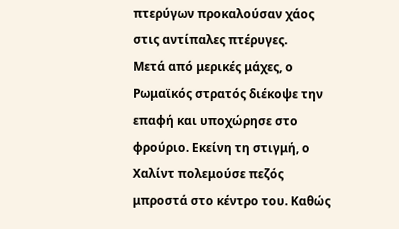πτερύγων προκαλούσαν χάος στις αντίπαλες πτέρυγες.
Μετά από μερικές μάχες, ο Ρωμαϊκός στρατός διέκοψε την επαφή και υποχώρησε στο φρούριο. Εκείνη τη στιγμή, ο Χαλίντ πολεμούσε πεζός μπροστά στο κέντρο του. Καθώς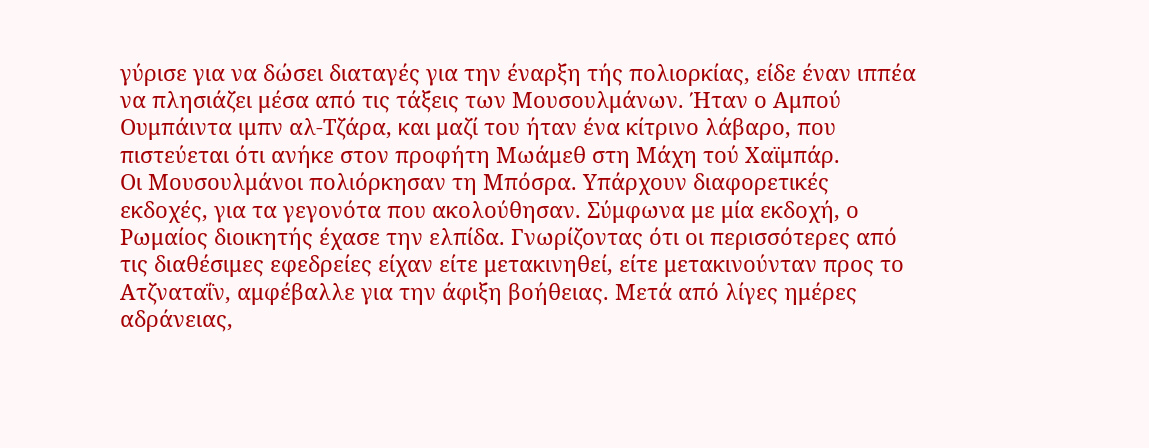γύρισε για να δώσει διαταγές για την έναρξη τής πολιορκίας, είδε έναν ιππέα να πλησιάζει μέσα από τις τάξεις των Μουσουλμάνων. Ήταν ο Αμπού Ουμπάιντα ιμπν αλ-Τζάρα, και μαζί του ήταν ένα κίτρινο λάβαρο, που πιστεύεται ότι ανήκε στον προφήτη Μωάμεθ στη Μάχη τού Χαϊμπάρ.
Οι Μουσουλμάνοι πολιόρκησαν τη Μπόσρα. Υπάρχουν διαφορετικές εκδοχές, για τα γεγονότα που ακολούθησαν. Σύμφωνα με μία εκδοχή, ο Ρωμαίος διοικητής έχασε την ελπίδα. Γνωρίζοντας ότι οι περισσότερες από τις διαθέσιμες εφεδρείες είχαν είτε μετακινηθεί, είτε μετακινούνταν προς το Ατζναταΐν, αμφέβαλλε για την άφιξη βοήθειας. Μετά από λίγες ημέρες αδράνειας,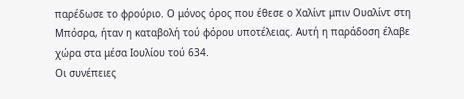παρέδωσε το φρούριο. Ο μόνος όρος που έθεσε ο Χαλίντ μπιν Ουαλίντ στη Μπόσρα, ήταν η καταβολή τού φόρου υποτέλειας. Αυτή η παράδοση έλαβε χώρα στα μέσα Ιουλίου τού 634.
Οι συνέπειες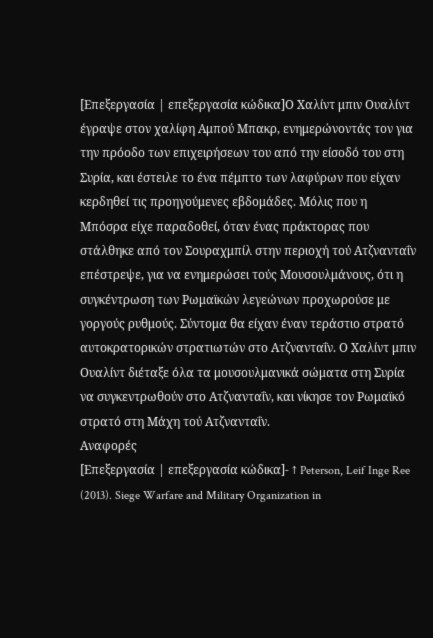[Επεξεργασία | επεξεργασία κώδικα]Ο Χαλίντ μπιν Ουαλίντ έγραψε στον χαλίφη Αμπού Μπακρ, ενημερώνοντάς τον για την πρόοδο των επιχειρήσεων του από την είσοδό του στη Συρία, και έστειλε το ένα πέμπτο των λαφύρων που είχαν κερδηθεί τις προηγούμενες εβδομάδες. Μόλις που η Μπόσρα είχε παραδοθεί, όταν ένας πράκτορας που στάλθηκε από τον Σουραχμπίλ στην περιοχή τού Ατζνανταΐν επέστρεψε, για να ενημερώσει τούς Μουσουλμάνους, ότι η συγκέντρωση των Ρωμαϊκών λεγεώνων προχωρούσε με γοργούς ρυθμούς. Σύντομα θα είχαν έναν τεράστιο στρατό αυτοκρατορικών στρατιωτών στο Ατζνανταΐν. Ο Χαλίντ μπιν Ουαλίντ διέταξε όλα τα μουσουλμανικά σώματα στη Συρία να συγκεντρωθούν στο Ατζνανταΐν, και νίκησε τον Ρωμαϊκό στρατό στη Μάχη τού Ατζνανταΐν.
Αναφορές
[Επεξεργασία | επεξεργασία κώδικα]- ↑ Peterson, Leif Inge Ree (2013). Siege Warfare and Military Organization in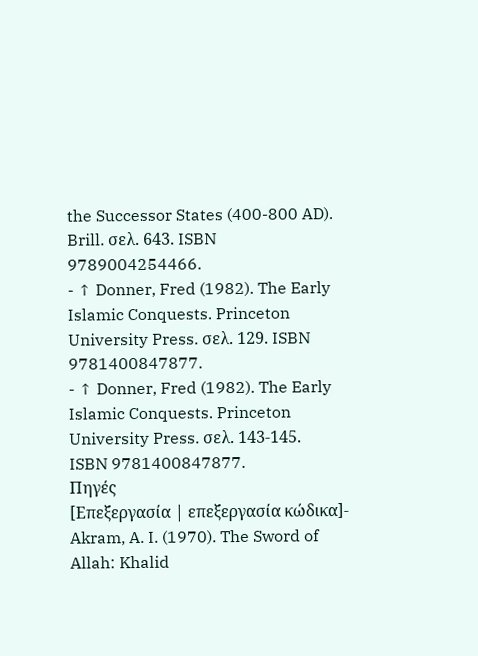the Successor States (400-800 AD). Brill. σελ. 643. ISBN 9789004254466.
- ↑ Donner, Fred (1982). The Early Islamic Conquests. Princeton University Press. σελ. 129. ISBN 9781400847877.
- ↑ Donner, Fred (1982). The Early Islamic Conquests. Princeton University Press. σελ. 143-145. ISBN 9781400847877.
Πηγές
[Επεξεργασία | επεξεργασία κώδικα]- Akram, A. I. (1970). The Sword of Allah: Khalid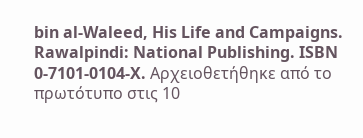bin al-Waleed, His Life and Campaigns. Rawalpindi: National Publishing. ISBN 0-7101-0104-X. Αρχειοθετήθηκε από το πρωτότυπο στις 10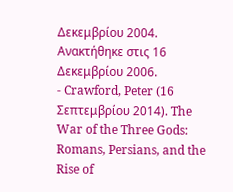Δεκεμβρίου 2004. Ανακτήθηκε στις 16 Δεκεμβρίου 2006.
- Crawford, Peter (16 Σεπτεμβρίου 2014). The War of the Three Gods: Romans, Persians, and the Rise of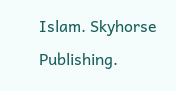Islam. Skyhorse Publishing.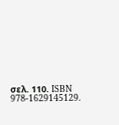σελ. 110. ISBN 978-1629145129.